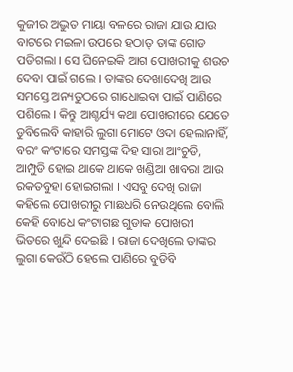କୁଜୀର ଅଦ୍ଭୁତ ମାୟା ବଳରେ ରାଜା ଯାଉ ଯାଉ ବାଟରେ ମଇଳା ଉପରେ ହଠାତ୍ ତାଙ୍କ ଗୋଡ ପଡିଗଲା । ସେ ଘିନେଇକି ଆଗ ପୋଖରୀକୁ ଶଉଚ ଦେବା ପାଇଁ ଗଲେ । ତାଙ୍କର ଦେଖାଦେଖି ଆଉ ସମସ୍ତେ ଅନ୍ୟତୁଠରେ ଗାଧୋଇବା ପାଇଁ ପାଣିରେ ପଶିଲେ । କିନ୍ତୁ ଆଶ୍ଚର୍ଯ୍ୟ କଥା ପୋଖରୀରେ ଯେତେ ଡୁବିଲେବି କାହାରି ଲୁଗା ମୋଟେ ଓଦା ହେଲାନାହିଁ, ବରଂ କଂଟାରେ ସମସ୍ତଙ୍କ ଦିହ ସାରା ଆଂଚୁଡି, ଆମ୍ପୁଡି ହୋଇ ଥାକେ ଥାକେ ଖଣ୍ଡିଆ ଖାବରା ଆଉ ରକତବୁହା ହୋଇଗଲା । ଏସବୁ ଦେଖି ରାଜା କହିଲେ ପୋଖରୀରୁ ମାଛଧରି ନେଉଥିଲେ ବୋଲି କେହି ବୋଧେ କଂଟାଗଛ ଗୁଡାକ ପୋଖରୀ ଭିତରେ ଖୁନ୍ଦି ଦେଇଛି । ରାଜା ଦେଖିଲେ ତାଙ୍କର ଲୁଗା କେଉଁଠି ହେଲେ ପାଣିରେ ବୁଡିବି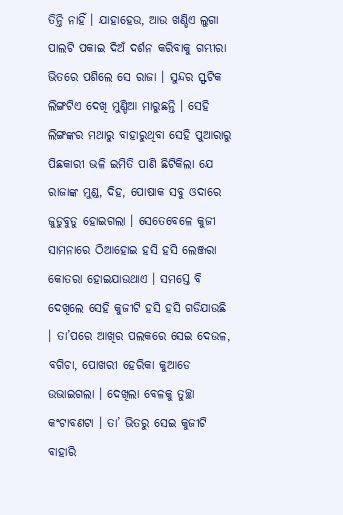ତିନ୍ତି ନାହିଁ । ଯାହାହେଉ, ଆଉ ଖଣ୍ଡିଏ ଲୁଗା ପାଲଟି ପକାଇ ଦିଅଁ ଦର୍ଶନ କରିବାକୁ ଗମ୍ଭୀରା ଭିତରେ ପଶିଲେ ସେ ରାଜା । ସୁନ୍ଦର ସ୍ଫଟିକ ଲିଙ୍ଗଟିଏ ଦେଖି ମୁଣ୍ଡିଆ ମାରୁଛନ୍ତି । ସେହି ଲିଙ୍ଗଙ୍କର ମଥାରୁ ବାହାରୁଥିବା ସେହି ପୁଆରାରୁ ପିଛକାରୀ ଭଳି ଇମିତି ପାଣି ଛିଟିକିଲା ଯେ ରାଜାଙ୍କ ମୁଣ୍ଡ, ଦିହ, ପୋଷାକ ସବୁ ଓଦାରେ ଜୁଡୁବୁଡୁ ହୋଇଗଲା । ସେତେବେଳେ କୁଜୀ ସାମନାରେ ଠିଆହୋଇ ହସି ହସି ଲେଞ୍ଜରା କୋତରା ହୋଇଯାଉଥାଏ । ସମସ୍ତେ ବି ଦେଖିଲେ ସେହି କୁଜୀଟି ହସି ହସି ଗଡିଯାଉଛି । ତା’ପରେ ଆଖିର ପଲକରେ ସେଇ ଦେଉଳ, ବଗିଚା, ପୋଖରୀ ହେରିକା କୁଆଡେ ଉଭାଇଗଲା । ଦେଖିଲା ବେଳକୁ ତୁଚ୍ଛା କଂଟାବଣଟା । ତା’ ଭିତରୁ ସେଇ କୁଜୀଟି ବାହାରି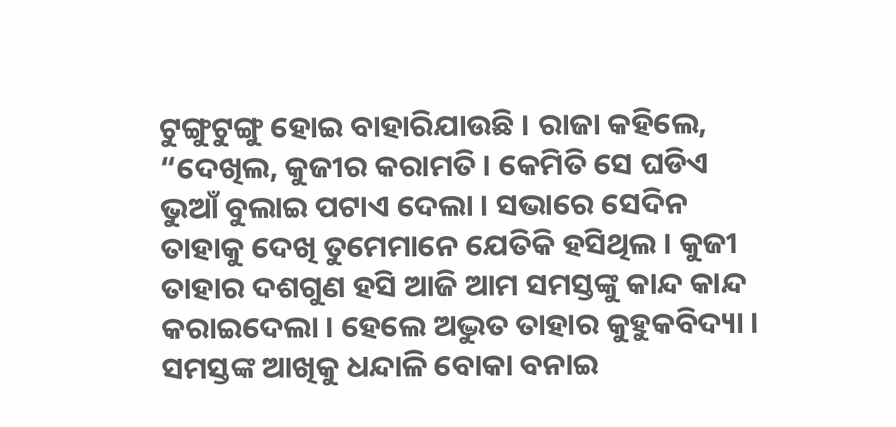ଟୁଙ୍ଗୁଟୁଙ୍ଗୁ ହୋଇ ବାହାରିଯାଉଛି । ରାଜା କହିଲେ, “ଦେଖିଲ, କୁଜୀର କରାମତି । କେମିତି ସେ ଘଡିଏ ଭୁଆଁ ବୁଲାଇ ପଟାଏ ଦେଲା । ସଭାରେ ସେଦିନ ତାହାକୁ ଦେଖି ତୁମେମାନେ ଯେତିକି ହସିଥିଲ । କୁଜୀ ତାହାର ଦଶଗୁଣ ହସି ଆଜି ଆମ ସମସ୍ତଙ୍କୁ କାନ୍ଦ କାନ୍ଦ କରାଇଦେଲା । ହେଲେ ଅଦ୍ଭୁତ ତାହାର କୁହୁକବିଦ୍ୟା । ସମସ୍ତଙ୍କ ଆଖିକୁ ଧନ୍ଦାଳି ବୋକା ବନାଇ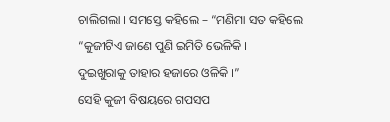ଚାଲିଗଲା । ସମସ୍ତେ କହିଲେ – “ମଣିମା ସତ କହିଲେ
“କୁଜୀଟିଏ ଜାଣେ ପୁଣି ଇମିତି ଭେଳିକି ।
ଦୁଇଖୁରାକୁ ତାହାର ହଜାରେ ଓଳିକି ।”
ସେହି କୁଜୀ ବିଷୟରେ ଗପସପ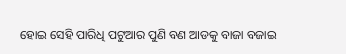ହୋଇ ସେହି ପାରିଧି ପଟୁଆର ପୁଣି ବଣ ଆଡକୁ ବାଜା ବଜାଇ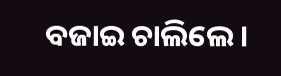ବଜାଇ ଚାଲିଲେ ।